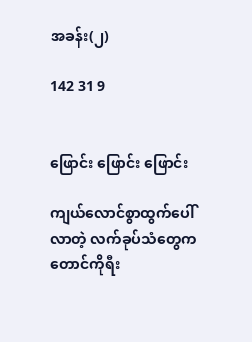အခန်း(၂)

142 31 9


ဖြောင်း ဖြောင်း ဖြောင်း

ကျယ်လောင်စွာထွက်ပေါ်လာတဲ့ လက်ခုပ်သံတွေက တောင်ကိုရီး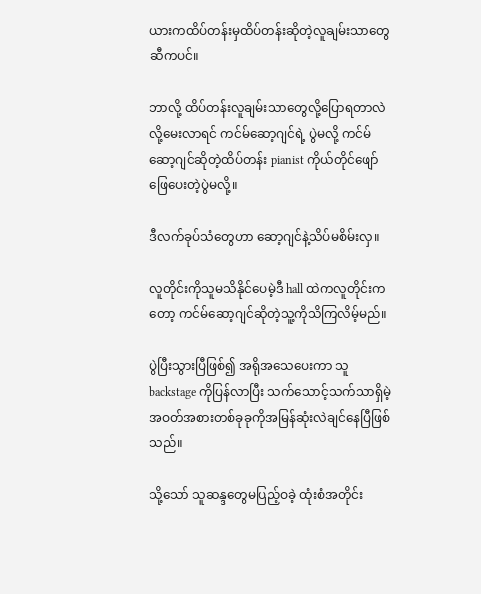ယားကထိပ်တန်းမှထိပ်တန်းဆိုတဲ့လူချမ်းသာတွေဆီကပင်။

ဘာလို့ ထိပ်တန်းလူချမ်းသာတွေလို့ပြောရတာလဲလို့မေးလာရင် ကင်မ်ဆော့ဂျင်ရဲ့ ပွဲမလို့ ကင်မ်ဆော့ဂျင်ဆိုတဲ့ထိပ်တန်း pianist ကိုယ်တိုင်ဖျော်ဖြေပေးတဲ့ပွဲမလို့။

ဒီလက်ခုပ်သံတွေဟာ ဆော့ဂျင်နဲ့သိပ်မစိမ်းလှ။

လူတိုင်းကိုသူမသိနိုင်ပေမဲ့ဒီ hall ထဲကလူတိုင်းကတော့ ကင်မ်ဆော့ဂျင်ဆိုတဲ့သူ့ကိုသိကြလိမ့်မည်။

ပွဲပြီးသွားပြီဖြစ်၍ အရိုအသေပေးကာ သူ backstage ကိုပြန်လာပြီး သက်သောင့်သက်သာရှိမဲ့အဝတ်အစားတစ်ခုခုကိုအမြန်ဆုံးလဲချင်နေပြီဖြစ်သည်။

သို့သော် သူဆန္ဒတွေမပြည့်ဝခဲ့ ထုံးစံအတိုင်း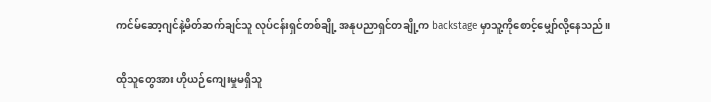ကင်မ်ဆော့ဂျင်နဲ့မိတ်ဆက်ချင်သူ လုပ်ငန်းရှင်တစ်ချို့ အနုပညာရှင်တချို့က backstage မှာသူ့ကိုစောင့်မျှော်လို့နေသည်။

ထိုသူတွေအား ဟိုယဉ်ကျေးမှုမရှိသူ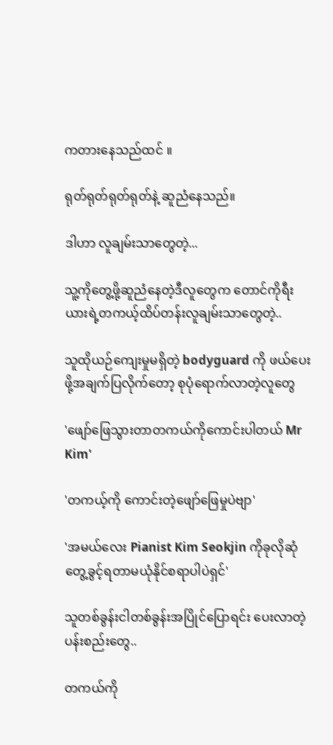ကတားနေသည်ထင် ။

ရုတ်ရုတ်ရုတ်ရုတ်နဲ့ ဆူညံနေသည်။

ဒါဟာ လူချမ်းသာတွေတဲ့...

သူ့ကိုတွေ့ဖို့ဆူညံနေတဲ့ဒီလူတွေက တောင်ကိုရီးယားရဲ့တကယ့်ထိပ်တန်းလူချမ်းသာတွေတဲ့..

သူထိုယဉ်ကျေးမှုမရှိတဲ့ bodyguard ကို ဖယ်ပေးဖို့အချက်ပြလိုက်တော့ စုပုံရောက်လာတဲ့လူတွေ

'ဖျော်ဖြေသွားတာတကယ်ကိုကောင်းပါတယ် Mr Kim'

'တကယ့်ကို ကောင်းတဲ့ဖျော်ဖြေမှုပဲဗျာ'

'အမယ်လေး Pianist Kim Seokjin ကိုခုလိုဆုံတွေ့ခွင့်ရတာမယုံနိုင်စရာပါပဲရှင်'

သူတစ်ခွန်းငါတစ်ခွန်းအပြိုင်ပြောရင်း ပေးလာတဲ့ပန်းစည်းတွေ..

တကယ်ကို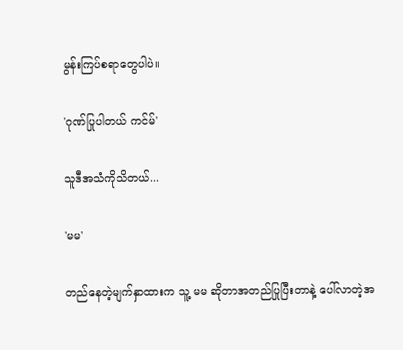မွန်းကြပ်စရာတွေပါပဲ။

'ဂုဏ်ပြုပါတယ် ကင်မ်'

သူဒီအသံကိုသိတယ်...

'မမ'

တည်နေတဲ့မျက်နှာထားက သူ့ မမ ဆိုတာအတည်ပြုပြီးတာနဲ့ ပေါ်လာတဲ့အ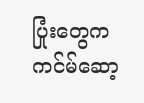ပြုံးတွေက ကင်မ်ဆော့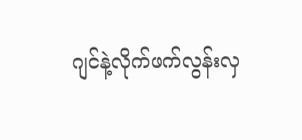ဂျင်နဲ့လိုက်ဖက်လွန်းလှ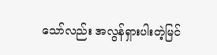သော်လည်း အလွန်ရှားပါးတဲ့မြင်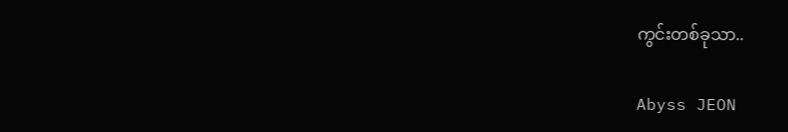ကွင်းတစ်ခုသာ..

Abyss JEON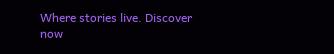Where stories live. Discover now